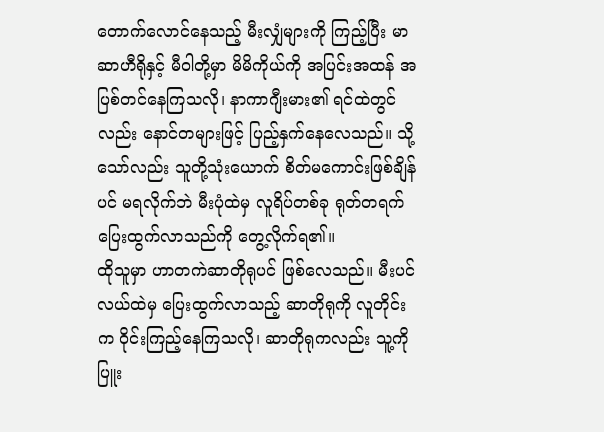တောက်လောင်နေသည့် မီးလျှံများကို ကြည့်ပြီး မာဆာဟီရိုနှင့် မီဝါတို့မှာ မိမိကိုယ်ကို အပြင်းအထန် အပြစ်တင်နေကြသလို၊ နာကာဂျီးမား၏ ရင်ထဲတွင်လည်း နောင်တများဖြင့် ပြည့်နှက်နေလေသည်။ သို့သော်လည်း သူတို့သုံးယောက် စိတ်မကောင်းဖြစ်ချိန်ပင် မရလိုက်ဘဲ မီးပုံထဲမှ လူရိပ်တစ်ခု ရုတ်တရက် ပြေးထွက်လာသည်ကို တွေ့လိုက်ရ၏။
ထိုသူမှာ ဟာတကဲဆာတိုရုပင် ဖြစ်လေသည်။ မီးပင်လယ်ထဲမှ ပြေးထွက်လာသည့် ဆာတိုရုကို လူတိုင်းက ဝိုင်းကြည့်နေကြသလို၊ ဆာတိုရုကလည်း သူ့ကို ပြူး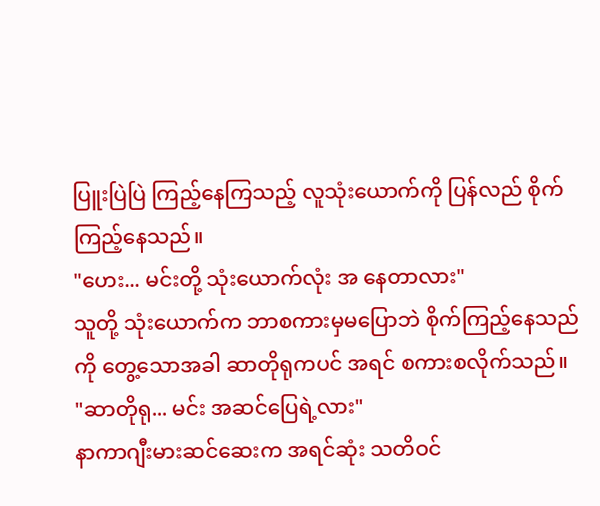ပြူးပြဲပြဲ ကြည့်နေကြသည့် လူသုံးယောက်ကို ပြန်လည် စိုက်ကြည့်နေသည်။
"ဟေး... မင်းတို့ သုံးယောက်လုံး အ နေတာလား"
သူတို့ သုံးယောက်က ဘာစကားမှမပြောဘဲ စိုက်ကြည့်နေသည်ကို တွေ့သောအခါ ဆာတိုရုကပင် အရင် စကားစလိုက်သည်။
"ဆာတိုရု... မင်း အဆင်ပြေရဲ့လား"
နာကာဂျီးမားဆင်ဆေးက အရင်ဆုံး သတိဝင်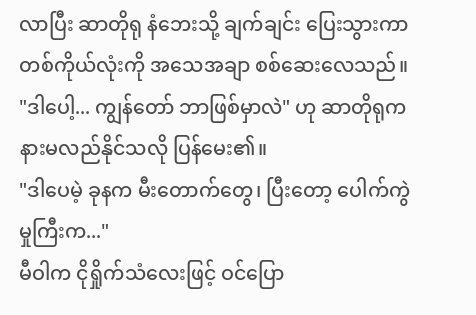လာပြီး ဆာတိုရု နံဘေးသို့ ချက်ချင်း ပြေးသွားကာ တစ်ကိုယ်လုံးကို အသေအချာ စစ်ဆေးလေသည်။
"ဒါပေါ့... ကျွန်တော် ဘာဖြစ်မှာလဲ" ဟု ဆာတိုရုက နားမလည်နိုင်သလို ပြန်မေး၏။
"ဒါပေမဲ့ ခုနက မီးတောက်တွေ၊ ပြီးတော့ ပေါက်ကွဲမှုကြီးက..."
မီဝါက ငိုရှိုက်သံလေးဖြင့် ဝင်ပြော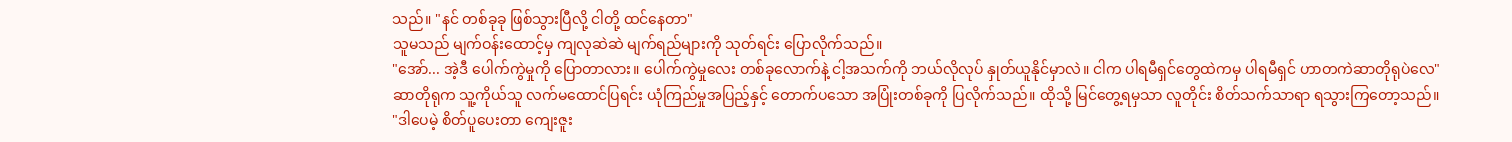သည်။ "နင် တစ်ခုခု ဖြစ်သွားပြီလို့ ငါတို့ ထင်နေတာ"
သူမသည် မျက်ဝန်းထောင့်မှ ကျလုဆဲဆဲ မျက်ရည်များကို သုတ်ရင်း ပြောလိုက်သည်။
"အော်... အဲ့ဒီ ပေါက်ကွဲမှုကို ပြောတာလား။ ပေါက်ကွဲမှုလေး တစ်ခုလောက်နဲ့ ငါ့အသက်ကို ဘယ်လိုလုပ် နှုတ်ယူနိုင်မှာလဲ။ ငါက ပါရမီရှင်တွေထဲကမှ ပါရမီရှင် ဟာတကဲဆာတိုရုပဲလေ"
ဆာတိုရုက သူ့ကိုယ်သူ လက်မထောင်ပြရင်း ယုံကြည်မှုအပြည့်နှင့် တောက်ပသော အပြုံးတစ်ခုကို ပြလိုက်သည်။ ထိုသို့ မြင်တွေ့ရမှသာ လူတိုင်း စိတ်သက်သာရာ ရသွားကြတော့သည်။
"ဒါပေမဲ့ စိတ်ပူပေးတာ ကျေးဇူး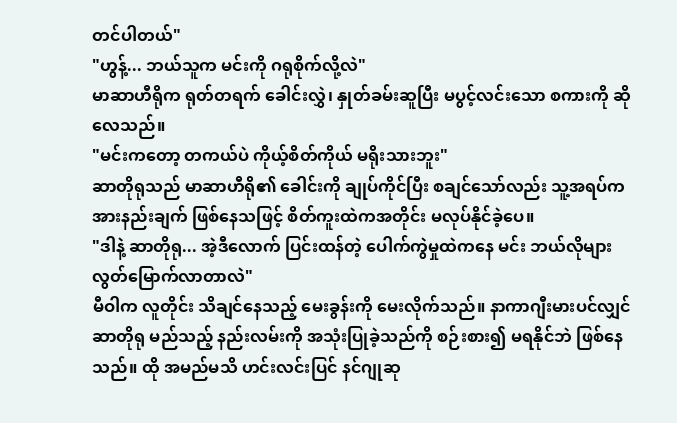တင်ပါတယ်"
"ဟွန့်... ဘယ်သူက မင်းကို ဂရုစိုက်လို့လဲ"
မာဆာဟီရိုက ရုတ်တရက် ခေါင်းလွှဲ၊ နှုတ်ခမ်းဆူပြီး မပွင့်လင်းသော စကားကို ဆိုလေသည်။
"မင်းကတော့ တကယ်ပဲ ကိုယ့်စိတ်ကိုယ် မရိုးသားဘူး"
ဆာတိုရုသည် မာဆာဟီရို၏ ခေါင်းကို ချုပ်ကိုင်ပြီး စချင်သော်လည်း သူ့အရပ်က အားနည်းချက် ဖြစ်နေသဖြင့် စိတ်ကူးထဲကအတိုင်း မလုပ်နိုင်ခဲ့ပေ။
"ဒါနဲ့ ဆာတိုရု... အဲ့ဒီလောက် ပြင်းထန်တဲ့ ပေါက်ကွဲမှုထဲကနေ မင်း ဘယ်လိုများ လွတ်မြောက်လာတာလဲ"
မီဝါက လူတိုင်း သိချင်နေသည့် မေးခွန်းကို မေးလိုက်သည်။ နာကာဂျီးမားပင်လျှင် ဆာတိုရု မည်သည့် နည်းလမ်းကို အသုံးပြုခဲ့သည်ကို စဉ်းစား၍ မရနိုင်ဘဲ ဖြစ်နေသည်။ ထို အမည်မသိ ဟင်းလင်းပြင် နင်ဂျုဆု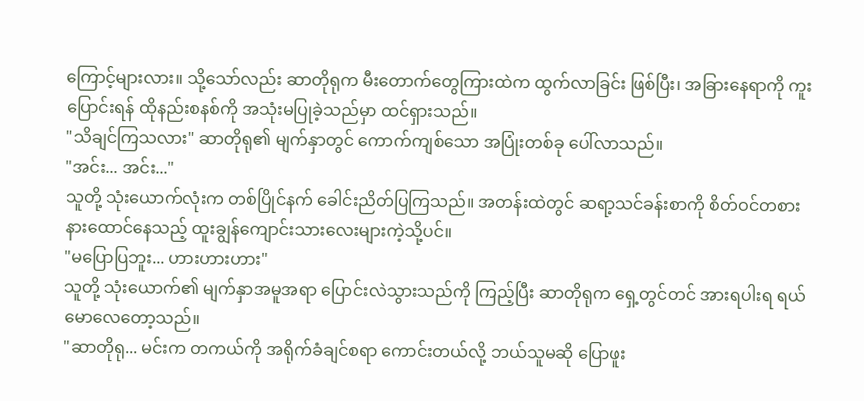ကြောင့်များလား။ သို့သော်လည်း ဆာတိုရုက မီးတောက်တွေကြားထဲက ထွက်လာခြင်း ဖြစ်ပြီး၊ အခြားနေရာကို ကူးပြောင်းရန် ထိုနည်းစနစ်ကို အသုံးမပြုခဲ့သည်မှာ ထင်ရှားသည်။
"သိချင်ကြသလား" ဆာတိုရု၏ မျက်နှာတွင် ကောက်ကျစ်သော အပြုံးတစ်ခု ပေါ်လာသည်။
"အင်း... အင်း..."
သူတို့ သုံးယောက်လုံးက တစ်ပြိုင်နက် ခေါင်းညိတ်ပြကြသည်။ အတန်းထဲတွင် ဆရာ့သင်ခန်းစာကို စိတ်ဝင်တစား နားထောင်နေသည့် ထူးချွန်ကျောင်းသားလေးများကဲ့သို့ပင်။
"မပြောပြဘူး... ဟားဟားဟား"
သူတို့ သုံးယောက်၏ မျက်နှာအမူအရာ ပြောင်းလဲသွားသည်ကို ကြည့်ပြီး ဆာတိုရုက ရှေ့တွင်တင် အားရပါးရ ရယ်မောလေတော့သည်။
"ဆာတိုရု... မင်းက တကယ်ကို အရိုက်ခံချင်စရာ ကောင်းတယ်လို့ ဘယ်သူမဆို ပြောဖူး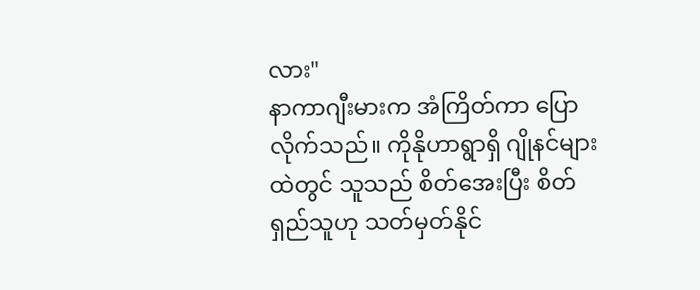လား"
နာကာဂျီးမားက အံကြိတ်ကာ ပြောလိုက်သည်။ ကိုနိုဟာရွာရှိ ဂျိုနင်များထဲတွင် သူသည် စိတ်အေးပြီး စိတ်ရှည်သူဟု သတ်မှတ်နိုင်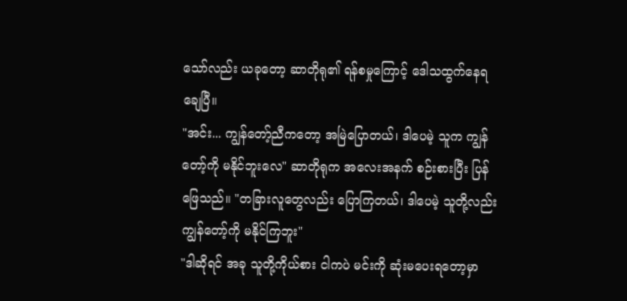သော်လည်း ယခုတော့ ဆာတိုရု၏ ရန်စမှုကြောင့် ဒေါသထွက်နေရချေပြီ။
"အင်း... ကျွန်တော့်ညီကတော့ အမြဲပြောတယ်၊ ဒါပေမဲ့ သူက ကျွန်တော့်ကို မနိုင်ဘူးလေ" ဆာတိုရုက အလေးအနက် စဉ်းစားပြီး ပြန်ဖြေသည်။ "တခြားလူတွေလည်း ပြောကြတယ်၊ ဒါပေမဲ့ သူတို့လည်း ကျွန်တော့်ကို မနိုင်ကြဘူး"
"ဒါဆိုရင် အခု သူတို့ကိုယ်စား ငါကပဲ မင်းကို ဆုံးမပေးရတော့မှာ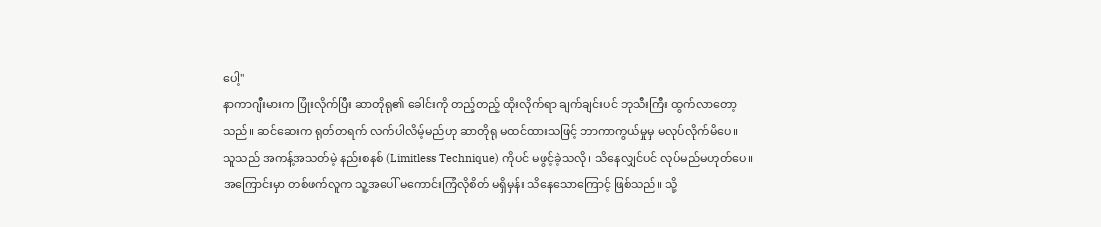ပေါ့"
နာကာဂျီးမားက ပြုံးလိုက်ပြီး ဆာတိုရု၏ ခေါင်းကို တည့်တည့် ထိုးလိုက်ရာ ချက်ချင်းပင် ဘုသီးကြီး ထွက်လာတော့သည်။ ဆင်ဆေးက ရုတ်တရက် လက်ပါလိမ့်မည်ဟု ဆာတိုရု မထင်ထားသဖြင့် ဘာကာကွယ်မှုမှ မလုပ်လိုက်မိပေ။
သူသည် အကန့်အသတ်မဲ့ နည်းစနစ် (Limitless Technique) ကိုပင် မဖွင့်ခဲ့သလို၊ သိနေလျှင်ပင် လုပ်မည်မဟုတ်ပေ။ အကြောင်းမှာ တစ်ဖက်လူက သူ့အပေါ် မကောင်းကြံလိုစိတ် မရှိမှန်း သိနေသောကြောင့် ဖြစ်သည်။ သို့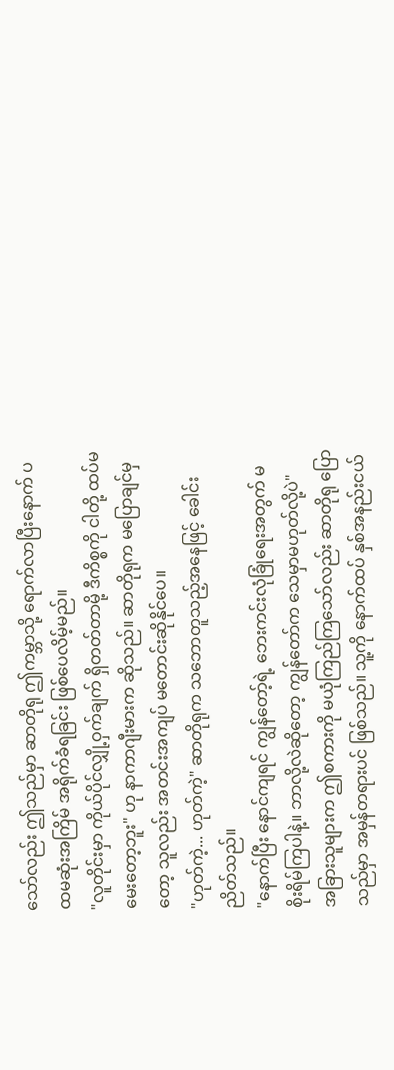သော်လည်း ဤသည်မှာ ဆာတိုရု ဤကမ္ဘာသို့ ရောက်လာပြီးနောက် ပထမဆုံးအကြိမ် အရိုက်ခံရခြင်း ဖြစ်ပေလိမ့်မည်။
"လူတိုင်းမှာ ကိုယ်ပိုင်လျှို့ဝှက်ချက် ရှိတတ်တာမို့ ဒီကိစ္စကို ငါတို့ ထပ်မမေးတော့ဘူး" ဟု နာကာဂျီးမားက ဆိုသည်။ ဆာတိုရုက မပြောချင်မှတော့ သူလည်း အတင်းအကျပ် မတောင်းဆိုနိုင်ပေ။
"ဟုတ်ကဲ့... ဟုတ်ကဲ့" ဆာတိုရုက သဘောတူသည့်အနေဖြင့် ခေါင်းညိတ်သည်။
"နောက်ပြီး နောင်ကျရင် ကျွန်တော့်ရဲ့ ဘေးကင်းလုံခြုံရေးအတွက် မစိုးရိမ်ကြပါနဲ့။ ဘာလို့လဲဆိုတော့ ကျွန်တော်က သေမှာမဟုတ်လို့ပဲ"
အခြားသူများက ဤစကားကို မယုံကြည်ကြသော်လည်း ဆာတိုရု ပြောသည်မှာ အမှန်တရားပင် ဖြစ်သည်။ သူ့ကို နောက်ထပ် နှစ်အနည်းငယ်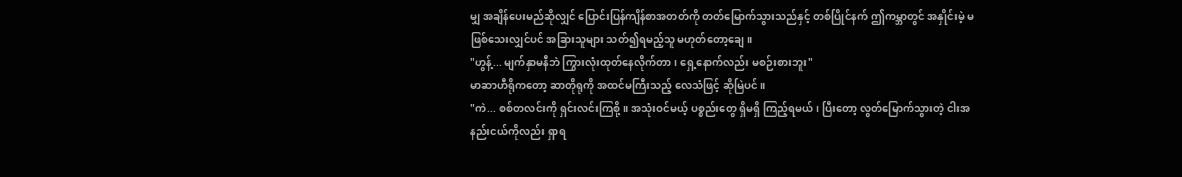မျှ အချိန်ပေးမည်ဆိုလျှင် ပြောင်းပြန်ကျိန်စာအတတ်ကို တတ်မြောက်သွားသည်နှင့် တစ်ပြိုင်နက် ဤကမ္ဘာတွင် အနှိုင်းမဲ့ မဖြစ်သေးလျှင်ပင် အခြားသူများ သတ်၍ရမည့်သူ မဟုတ်တော့ချေ။
"ဟွန့်... မျက်နှာမနီဘဲ ကြွားလုံးထုတ်နေလိုက်တာ၊ ရှေ့နောက်လည်း မစဉ်းစားဘူး"
မာဆာဟီရိုကတော့ ဆာတိုရုကို အထင်မကြီးသည့် လေသံဖြင့် ဆိုမြဲပင်။
"ကဲ... စစ်တလင်းကို ရှင်းလင်းကြစို့။ အသုံးဝင်မယ့် ပစ္စည်းတွေ ရှိမရှိ ကြည့်ရမယ်၊ ပြီးတော့ လွတ်မြောက်သွားတဲ့ ငါးအနည်းငယ်ကိုလည်း ရှာရ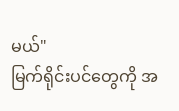မယ်"
မြက်ရိုင်းပင်တွေကို အ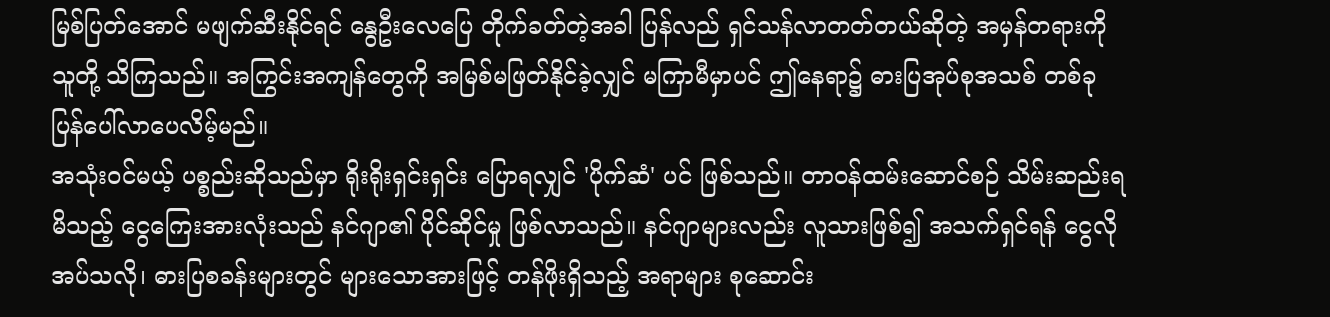မြစ်ပြတ်အောင် မဖျက်ဆီးနိုင်ရင် နွေဦးလေပြေ တိုက်ခတ်တဲ့အခါ ပြန်လည် ရှင်သန်လာတတ်တယ်ဆိုတဲ့ အမှန်တရားကို သူတို့ သိကြသည်။ အကြွင်းအကျန်တွေကို အမြစ်မဖြတ်နိုင်ခဲ့လျှင် မကြာမီမှာပင် ဤနေရာ၌ ဓားပြအုပ်စုအသစ် တစ်ခု ပြန်ပေါ်လာပေလိမ့်မည်။
အသုံးဝင်မယ့် ပစ္စည်းဆိုသည်မှာ ရိုးရိုးရှင်းရှင်း ပြောရလျှင် 'ပိုက်ဆံ' ပင် ဖြစ်သည်။ တာဝန်ထမ်းဆောင်စဉ် သိမ်းဆည်းရမိသည့် ငွေကြေးအားလုံးသည် နင်ဂျာ၏ ပိုင်ဆိုင်မှု ဖြစ်လာသည်။ နင်ဂျာများလည်း လူသားဖြစ်၍ အသက်ရှင်ရန် ငွေလိုအပ်သလို၊ ဓားပြစခန်းများတွင် များသောအားဖြင့် တန်ဖိုးရှိသည့် အရာများ စုဆောင်း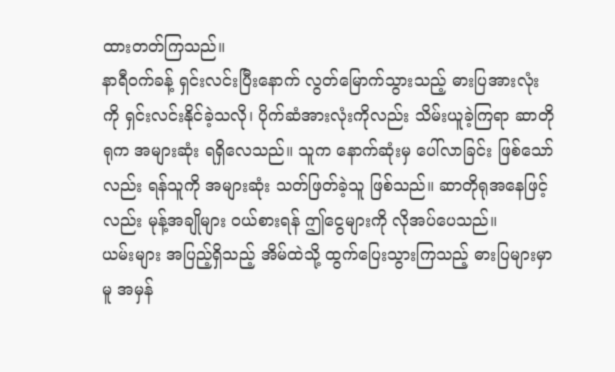ထားတတ်ကြသည်။
နာရီဝက်ခန့် ရှင်းလင်းပြီးနောက် လွတ်မြောက်သွားသည့် ဓားပြအားလုံးကို ရှင်းလင်းနိုင်ခဲ့သလို၊ ပိုက်ဆံအားလုံးကိုလည်း သိမ်းယူခဲ့ကြရာ ဆာတိုရုက အများဆုံး ရရှိလေသည်။ သူက နောက်ဆုံးမှ ပေါ်လာခြင်း ဖြစ်သော်လည်း ရန်သူကို အများဆုံး သတ်ဖြတ်ခဲ့သူ ဖြစ်သည်။ ဆာတိုရုအနေဖြင့်လည်း မုန့်အချိုများ ဝယ်စားရန် ဤငွေများကို လိုအပ်ပေသည်။
ယမ်းများ အပြည့်ရှိသည့် အိမ်ထဲသို့ ထွက်ပြေးသွားကြသည့် ဓားပြများမှာမူ အမှန်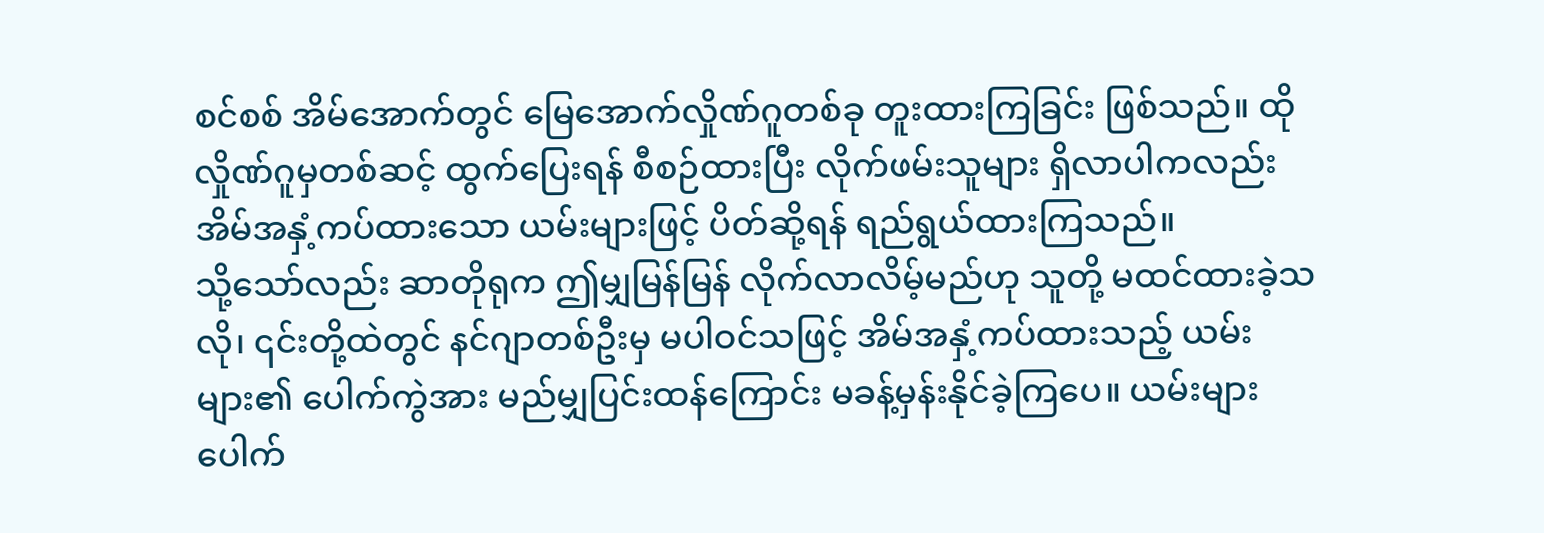စင်စစ် အိမ်အောက်တွင် မြေအောက်လှိုဏ်ဂူတစ်ခု တူးထားကြခြင်း ဖြစ်သည်။ ထိုလှိုဏ်ဂူမှတစ်ဆင့် ထွက်ပြေးရန် စီစဉ်ထားပြီး လိုက်ဖမ်းသူများ ရှိလာပါကလည်း အိမ်အနှံ့ကပ်ထားသော ယမ်းများဖြင့် ပိတ်ဆို့ရန် ရည်ရွယ်ထားကြသည်။
သို့သော်လည်း ဆာတိုရုက ဤမျှမြန်မြန် လိုက်လာလိမ့်မည်ဟု သူတို့ မထင်ထားခဲ့သလို၊ ၎င်းတို့ထဲတွင် နင်ဂျာတစ်ဦးမှ မပါဝင်သဖြင့် အိမ်အနှံ့ကပ်ထားသည့် ယမ်းများ၏ ပေါက်ကွဲအား မည်မျှပြင်းထန်ကြောင်း မခန့်မှန်းနိုင်ခဲ့ကြပေ။ ယမ်းများ ပေါက်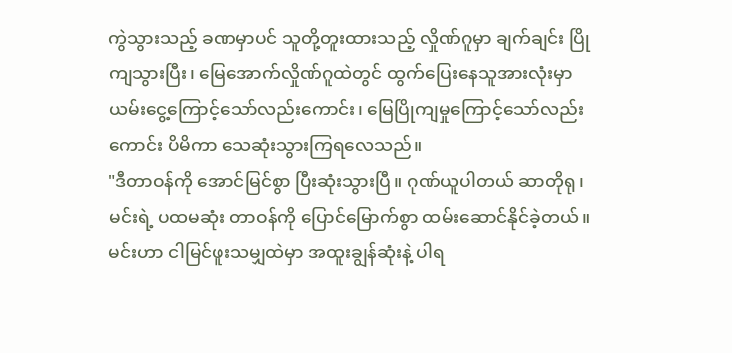ကွဲသွားသည့် ခဏမှာပင် သူတို့တူးထားသည့် လှိုဏ်ဂူမှာ ချက်ချင်း ပြိုကျသွားပြီး၊ မြေအောက်လှိုဏ်ဂူထဲတွင် ထွက်ပြေးနေသူအားလုံးမှာ ယမ်းငွေ့ကြောင့်သော်လည်းကောင်း၊ မြေပြိုကျမှုကြောင့်သော်လည်းကောင်း ပိမိကာ သေဆုံးသွားကြရလေသည်။
"ဒီတာဝန်ကို အောင်မြင်စွာ ပြီးဆုံးသွားပြီ။ ဂုဏ်ယူပါတယ် ဆာတိုရု၊ မင်းရဲ့ ပထမဆုံး တာဝန်ကို ပြောင်မြောက်စွာ ထမ်းဆောင်နိုင်ခဲ့တယ်။ မင်းဟာ ငါမြင်ဖူးသမျှထဲမှာ အထူးချွန်ဆုံးနဲ့ ပါရ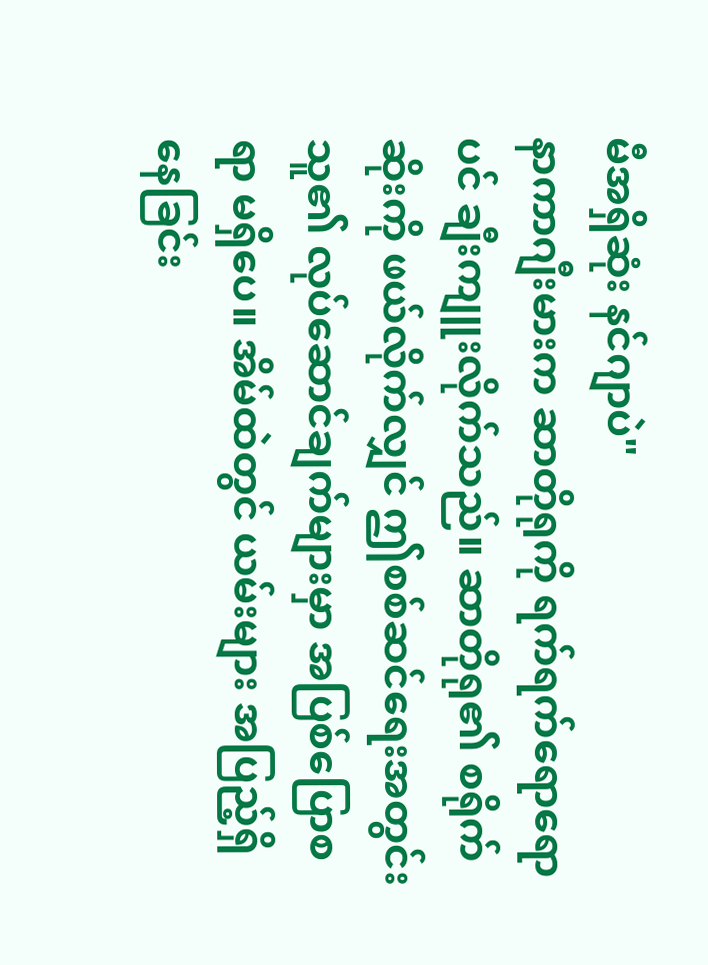မီအရှိဆုံး နင်ဂျာပဲ"
နာကာဂျီးမားက ဆာတိုရုကို ရက်ရက်ရောရောပင် ချီးကျူးလိုက်သည်။ ဆာတိုရု၏ စရိုက်ဆိုးကို ဖယ်လိုက်လျှင် ဤစစ်ဆင်ရေးအတွင်း သူ၏ လုပ်ဆောင်ချက်များမှာ အပြစ်ပြောစရာ မရှိပေ။ အိမ်ထဲတွင် ယမ်းများ အပြည့်ရှိနေခြင်း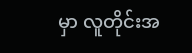မှာ လူတိုင်းအ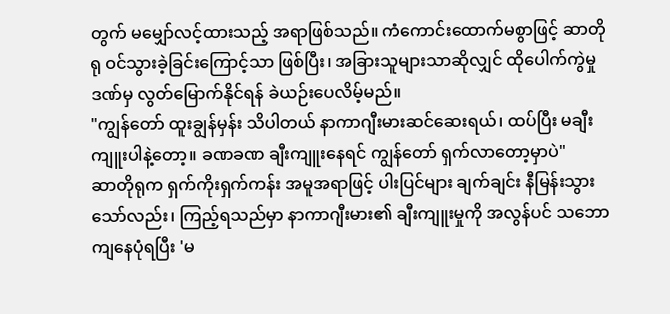တွက် မမျှော်လင့်ထားသည့် အရာဖြစ်သည်။ ကံကောင်းထောက်မစွာဖြင့် ဆာတိုရု ဝင်သွားခဲ့ခြင်းကြောင့်သာ ဖြစ်ပြီး၊ အခြားသူများသာဆိုလျှင် ထိုပေါက်ကွဲမှုဒဏ်မှ လွတ်မြောက်နိုင်ရန် ခဲယဉ်းပေလိမ့်မည်။
"ကျွန်တော် ထူးချွန်မှန်း သိပါတယ် နာကာဂျီးမားဆင်ဆေးရယ်၊ ထပ်ပြီး မချီးကျူးပါနဲ့တော့။ ခဏခဏ ချီးကျူးနေရင် ကျွန်တော် ရှက်လာတော့မှာပဲ"
ဆာတိုရုက ရှက်ကိုးရှက်ကန်း အမူအရာဖြင့် ပါးပြင်များ ချက်ချင်း နီမြန်းသွားသော်လည်း၊ ကြည့်ရသည်မှာ နာကာဂျီးမား၏ ချီးကျူးမှုကို အလွန်ပင် သဘောကျနေပုံရပြီး 'မ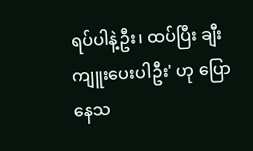ရပ်ပါနဲ့ဦး၊ ထပ်ပြီး ချီးကျူးပေးပါဦး' ဟု ပြောနေသ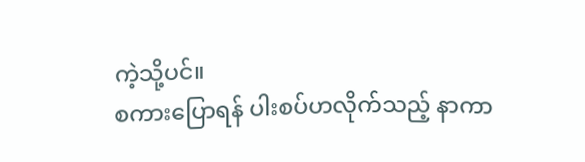ကဲ့သို့ပင်။
စကားပြောရန် ပါးစပ်ဟလိုက်သည့် နာကာ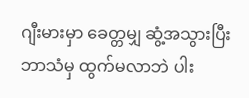ဂျီးမားမှာ ခေတ္တမျှ ဆွံ့အသွားပြီး ဘာသံမှ ထွက်မလာဘဲ ပါး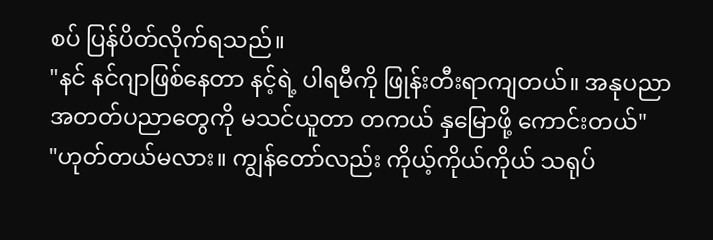စပ် ပြန်ပိတ်လိုက်ရသည်။
"နင် နင်ဂျာဖြစ်နေတာ နင့်ရဲ့ ပါရမီကို ဖြုန်းတီးရာကျတယ်။ အနုပညာ အတတ်ပညာတွေကို မသင်ယူတာ တကယ် နှမြောဖို့ ကောင်းတယ်"
"ဟုတ်တယ်မလား။ ကျွန်တော်လည်း ကိုယ့်ကိုယ်ကိုယ် သရုပ်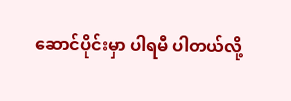ဆောင်ပိုင်းမှာ ပါရမီ ပါတယ်လို့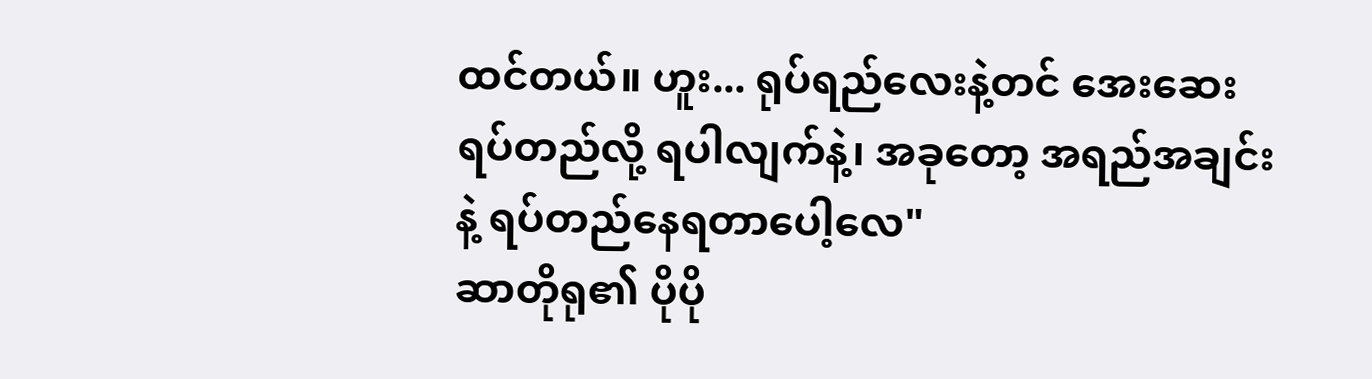ထင်တယ်။ ဟူး... ရုပ်ရည်လေးနဲ့တင် အေးဆေး ရပ်တည်လို့ ရပါလျက်နဲ့၊ အခုတော့ အရည်အချင်းနဲ့ ရပ်တည်နေရတာပေါ့လေ"
ဆာတိုရု၏ ပိုပို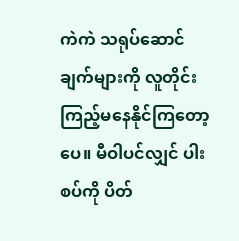ကဲကဲ သရုပ်ဆောင်ချက်များကို လူတိုင်း ကြည့်မနေနိုင်ကြတော့ပေ။ မီဝါပင်လျှင် ပါးစပ်ကို ပိတ်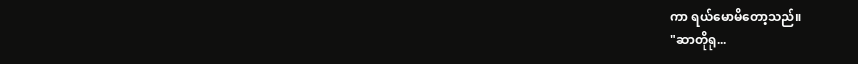ကာ ရယ်မောမိတော့သည်။
"ဆာတိုရု...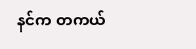နင်က တကယ်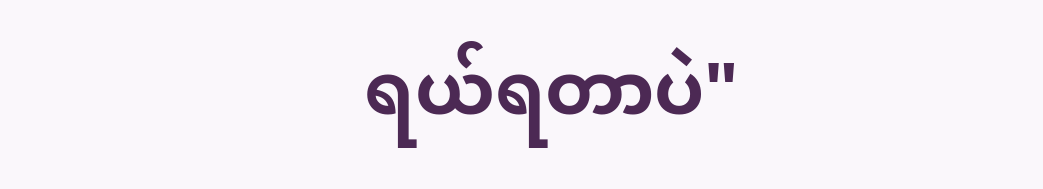ရယ်ရတာပဲ"